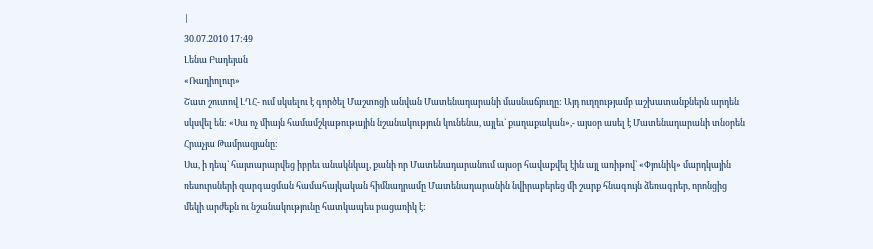|
30.07.2010 17:49
Լենա Բադեյան
«Ռադիոլուր»
Շատ շուտով ԼՂՀ- ում սկսելու է գործել Մաշտոցի անվան Մատենադարանի մասնաճյուղը: Այդ ուղղությամբ աշխատանքներն արդեն սկսվել են: «Սա ոչ միայն համամշկաթութային նշանակություն կունենա, այլեւ` քաղաքական»,- այսօր ասել է Մատենադարանի տնօրեն Հրաչյա Թամրազյանը:
Սա, ի դեպ` հայտարարվեց իբրեւ անակնկալ, քանի որ Մատենադարանում այսօր հավաքվել էին այլ առիթով` «Փյունիկ» մարդկային ռեսուրսների զարգացման համահայկական հիմնադրամը Մատենադարանին նվիրաբերեց մի շարք հնագույն ձեռագրեր, որոնցից մեկի արժեքն ու նշանակությունը հատկապես բացառիկ է: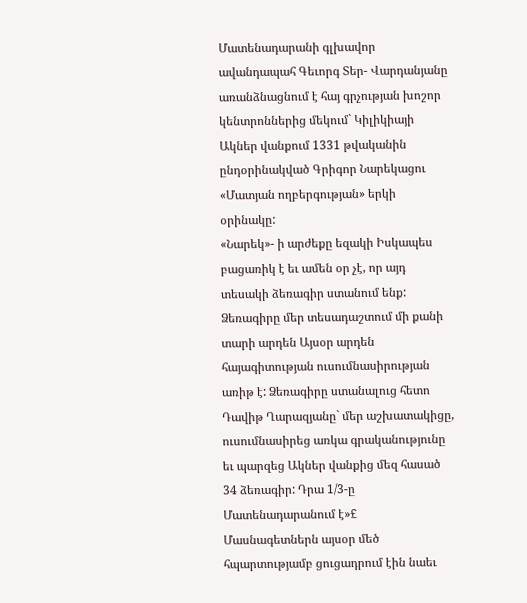Մատենադարանի գլխավոր ավանդապահ Գեւորգ Տեր- Վարդանյանը առանձնացնում է հայ գրչության խոշոր կենտրոններից մեկում` Կիլիկիայի Ակներ վանքում 1331 թվականին ընդօրինակված Գրիգոր Նարեկացու «Մատյան ողբերգության» երկի օրինակը:
«Նարեկ»- ի արժեքը եզակի Իսկապես բացառիկ է եւ ամեն օր չէ, որ այդ տեսակի ձեռագիր ստանում ենք: Ձեռագիրը մեր տեսադաշտում մի քանի տարի արդեն Այսօր արդեն հայագիտության ուսումնասիրության առիթ է: Ձեռագիրը ստանալուց հետո Դավիթ Ղարազյանը` մեր աշխատակիցը, ուսումնասիրեց առկա գրականությունը եւ պարզեց Ակներ վանքից մեզ հասած 34 ձեռագիր: Դրա 1/3-ը Մատենադարանում է»£
Մասնագետներն այսօր մեծ հպարտությամբ ցուցադրում էին նաեւ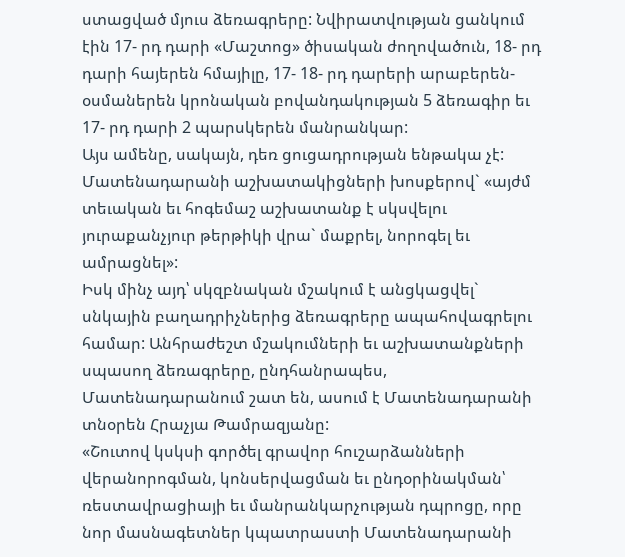ստացված մյուս ձեռագրերը: Նվիրատվության ցանկում էին 17- րդ դարի «Մաշտոց» ծիսական ժողովածուն, 18- րդ դարի հայերեն հմայիլը, 17- 18- րդ դարերի արաբերեն- օսմաներեն կրոնական բովանդակության 5 ձեռագիր եւ 17- րդ դարի 2 պարսկերեն մանրանկար:
Այս ամենը, սակայն, դեռ ցուցադրության ենթակա չէ: Մատենադարանի աշխատակիցների խոսքերով` «այժմ տեւական եւ հոգեմաշ աշխատանք է սկսվելու յուրաքանչյուր թերթիկի վրա` մաքրել, նորոգել եւ ամրացնել»:
Իսկ մինչ այդ՝ սկզբնական մշակում է անցկացվել` սնկային բաղադրիչներից ձեռագրերը ապահովագրելու համար: Անհրաժեշտ մշակումների եւ աշխատանքների սպասող ձեռագրերը, ընդհանրապես, Մատենադարանում շատ են, ասում է Մատենադարանի տնօրեն Հրաչյա Թամրազյանը:
«Շուտով կսկսի գործել գրավոր հուշարձանների վերանորոգման, կոնսերվացման եւ ընդօրինակման՝ ռեստավրացիայի եւ մանրանկարչության դպրոցը, որը նոր մասնագետներ կպատրաստի Մատենադարանի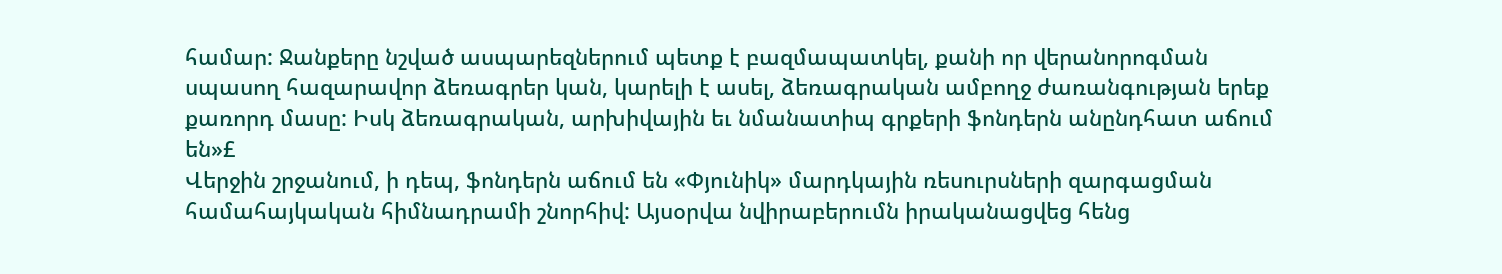համար: Ջանքերը նշված ասպարեզներում պետք է բազմապատկել, քանի որ վերանորոգման սպասող հազարավոր ձեռագրեր կան, կարելի է ասել, ձեռագրական ամբողջ ժառանգության երեք քառորդ մասը: Իսկ ձեռագրական, արխիվային եւ նմանատիպ գրքերի ֆոնդերն անընդհատ աճում են»£
Վերջին շրջանում, ի դեպ, ֆոնդերն աճում են «Փյունիկ» մարդկային ռեսուրսների զարգացման համահայկական հիմնադրամի շնորհիվ: Այսօրվա նվիրաբերումն իրականացվեց հենց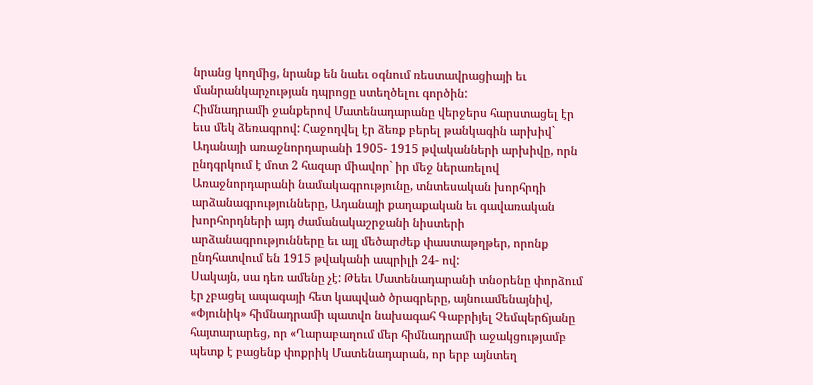նրանց կողմից, նրանք են նաեւ օգնում ռեստավրացիայի եւ մանրանկարչության դպրոցը ստեղծելու գործին:
Հիմնադրամի ջանքերով Մատենադարանը վերջերս հարստացել էր եւս մեկ ձեռագրով: Հաջողվել էր ձեռք բերել թանկագին արխիվ` Ադանայի առաջնորդարանի 1905- 1915 թվականների արխիվը, որն ընդգրկում է մոտ 2 հազար միավոր` իր մեջ ներառելով Առաջնորդարանի նամակագրությունը, տնտեսական խորհրդի արձանագրությունները, Ադանայի քաղաքական եւ գավառական խորհորդների այդ ժամանակաշրջանի նիստերի արձանագրությունները եւ այլ մեծարժեք փաստաթղթեր, որոնք ընդհատվում են 1915 թվականի ապրիլի 24- ով:
Սակայն, սա դեռ ամենը չէ: Թեեւ Մատենադարանի տնօրենը փորձում էր չբացել ապագայի հետ կապված ծրագրերը, այնուամենայնիվ, «Փյունիկ» հիմնադրամի պատվո նախագահ Գաբրիյել Չեմպերճյանը հայտարարեց, որ «Ղարաբաղում մեր հիմնադրամի աջակցությամբ պետք է բացենք փոքրիկ Մատենադարան, որ երբ այնտեղ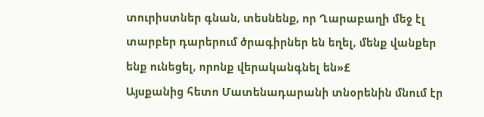տուրիստներ գնան, տեսնենք, որ Ղարաբաղի մեջ էլ տարբեր դարերում ծրագիրներ են եղել, մենք վանքեր ենք ունեցել, որոնք վերականգնել են»£
Այսքանից հետո Մատենադարանի տնօրենին մնում էր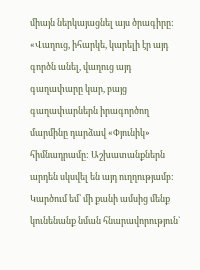միայն ներկայացնել այս ծրագիրը: «Վաղուց, իհարկե, կարելի էր այդ գործն անել, վաղուց այդ գաղափարը կար, բայց գաղափարներն իրագործող մարմինը դարձավ «Փյունիկ» հիմնադրամը: Աշխատանքներն արդեն սկսվել են այդ ուղղությամբ: Կարծում եմ՝ մի քանի ամսից մենք կունենանք նման հնարավորություն`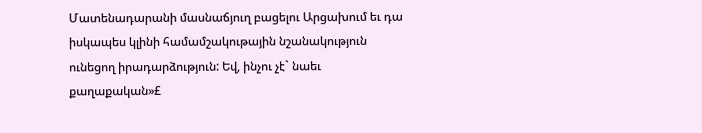Մատենադարանի մասնաճյուղ բացելու Արցախում եւ դա իսկապես կլինի համամշակութային նշանակություն ունեցող իրադարձություն: Եվ, ինչու չէ` նաեւ քաղաքական»£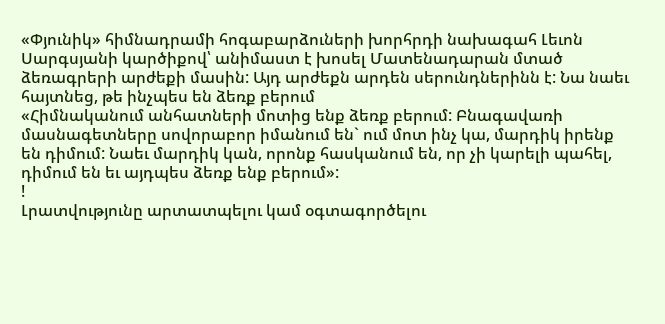«Փյունիկ» հիմնադրամի հոգաբարձուների խորհրդի նախագահ Լեւոն Սարգսյանի կարծիքով՝ անիմաստ է խոսել Մատենադարան մտած ձեռագրերի արժեքի մասին: Այդ արժեքն արդեն սերունդներինն է: Նա նաեւ հայտնեց, թե ինչպես են ձեռք բերում
«Հիմնականում անհատների մոտից ենք ձեռք բերում: Բնագավառի մասնագետները սովորաբոր իմանում են` ում մոտ ինչ կա, մարդիկ իրենք են դիմում: Նաեւ մարդիկ կան, որոնք հասկանում են, որ չի կարելի պահել, դիմում են եւ այդպես ձեռք ենք բերում»:
!
Լրատվությունը արտատպելու կամ օգտագործելու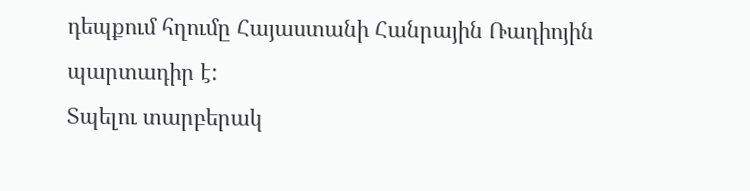դեպքում հղումը Հայաստանի Հանրային Ռադիոյին պարտադիր է:
Տպելու տարբերակ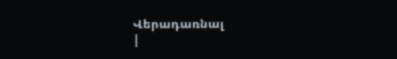Վերադառնալ
|